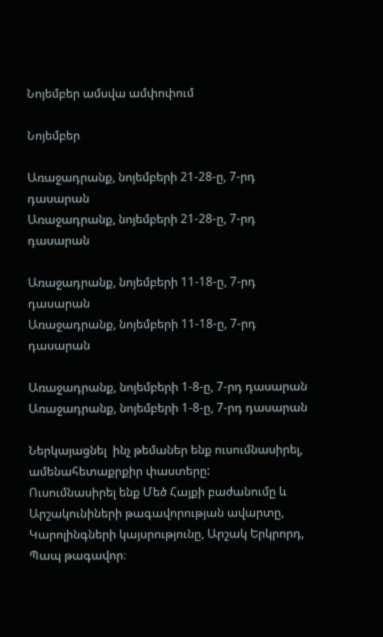Նոյեմբեր ամսվա ամփոփում

Նոյեմբեր

Առաջադրանք, նոյեմբերի 21-28-ը, 7-րդ դասարան
Առաջադրանք, նոյեմբերի 21-28-ը, 7-րդ դասարան

Առաջադրանք, նոյեմբերի 11-18-ը, 7-րդ դասարան
Առաջադրանք, նոյեմբերի 11-18-ը, 7-րդ դասարան

Առաջադրանք, նոյեմբերի 1-8-ը, 7-րդ դասարան
Առաջադրանք, նոյեմբերի 1-8-ը, 7-րդ դասարան

Ներկայացնել  ինչ թեմաներ ենք ուսումնասիրել, ամենահետաքրքիր փաստերը:
Ուսումնասիրել ենք Մեծ Հայքի բաժանումը և Արշակունիների թագավորության ավարտը, Կարոլինգների կայսրությունը, Արշակ Երկրորդ, Պապ թագավոր։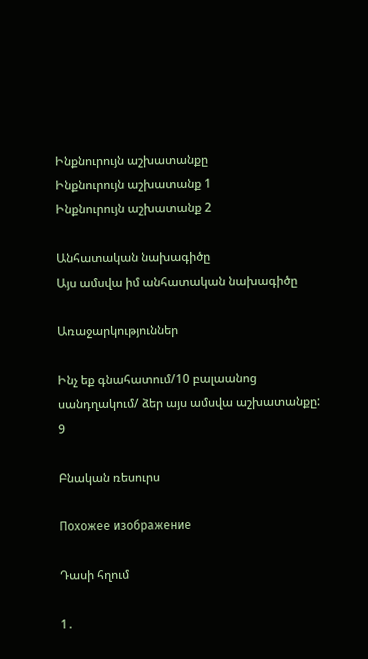Ինքնուրույն աշխատանքը
Ինքնուրույն աշխատանք 1
Ինքնուրույն աշխատանք 2

Անհատական նախագիծը
Այս ամսվա իմ անհատական նախագիծը

Առաջարկություններ

Ինչ եք գնահատում/10 բալաանոց սանդղակում/ ձեր այս ամսվա աշխատանքը:
9

Բնական ռեսուրս

Похожее изображение

Դասի հղում

1․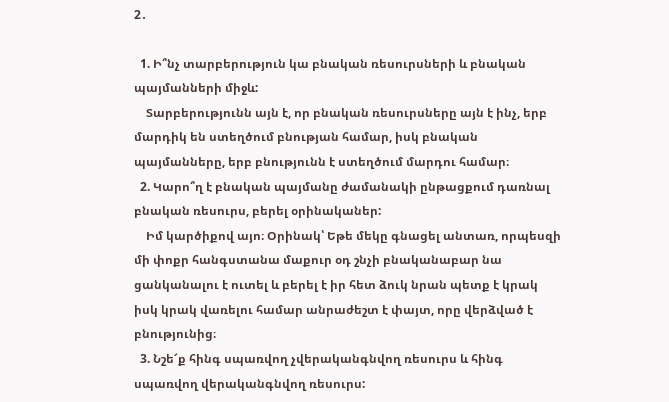2․

  1. Ի՞նչ տարբերություն կա բնական ռեսուրսների և բնական պայմանների միջև:
    Տարբերությունն այն է, որ բնական ռեսուրսները այն է ինչ, երբ մարդիկ են ստեղծում բնության համար, իսկ բնական պայմանները, երբ բնությունն է ստեղծում մարդու համար։
  2. Կարո՞ղ է բնական պայմանը ժամանակի ընթացքում դառնալ բնական ռեսուրս, բերել օրինականեր:
    Իմ կարծիքով այո։ Օրինակ՝ Եթե մեկը գնացել անտառ, որպեսզի մի փոքր հանգստանա մաքուր օդ շնչի բնականաբար նա ցանկանալու է ուտել և բերել է իր հետ ձուկ նրան պետք է կրակ իսկ կրակ վառելու համար անրաժեշտ է փայտ, որը վերձված է բնությունից։
  3. Նշե՜ք հինգ սպառվող չվերականգնվող ռեսուրս և հինգ սպառվող վերականգնվող ռեսուրս: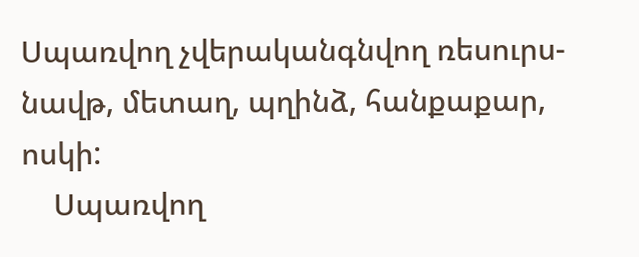Սպառվող չվերականգնվող ռեսուրս- նավթ, մետաղ, պղինձ, հանքաքար, ոսկի:
    Սպառվող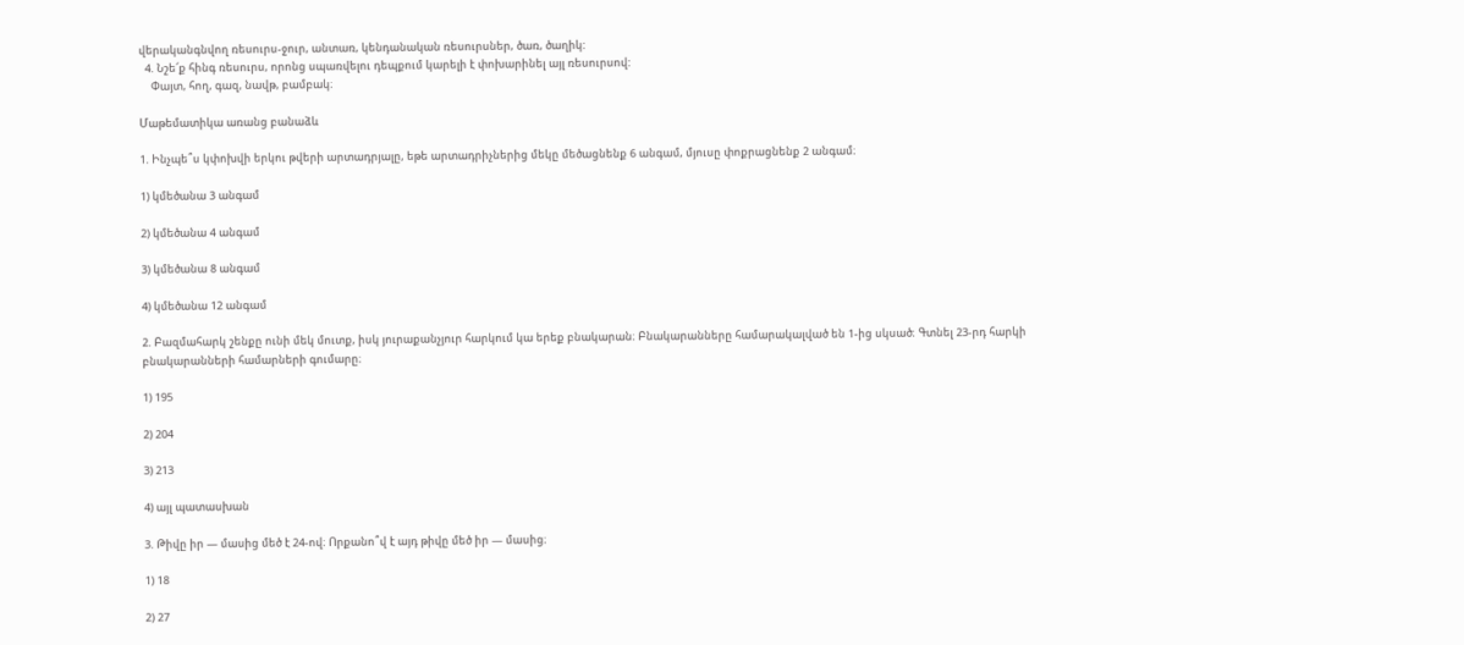վերականգնվող ռեսուրս-ջուր, անտառ, կենդանական ռեսուրսներ, ծառ, ծաղիկ:
  4. Նշե՜ք հինգ ռեսուրս, որոնց սպառվելու դեպքում կարելի է փոխարինել այլ ռեսուրսով:
    Փայտ, հող, գազ, նավթ, բամբակ։

Մաթեմատիկա առանց բանաձև

1. Ինչպե՞ս կփոխվի երկու թվերի արտադրյալը, եթե արտադրիչներից մեկը մեծացնենք 6 անգամ, մյուսը փոքրացնենք 2 անգամ։

1) կմեծանա 3 անգամ

2) կմեծանա 4 անգամ

3) կմեծանա 8 անգամ

4) կմեծանա 12 անգամ

2. Բազմահարկ շենքը ունի մեկ մուտք, իսկ յուրաքանչյուր հարկում կա երեք բնակարան։ Բնակարանները համարակալված են 1-ից սկսած։ Գտնել 23-րդ հարկի բնակարանների համարների գումարը։

1) 195

2) 204

3) 213

4) այլ պատասխան

3. Թիվը իր — մասից մեծ է 24-ով։ Որքանո՞վ է այդ թիվը մեծ իր — մասից։

1) 18

2) 27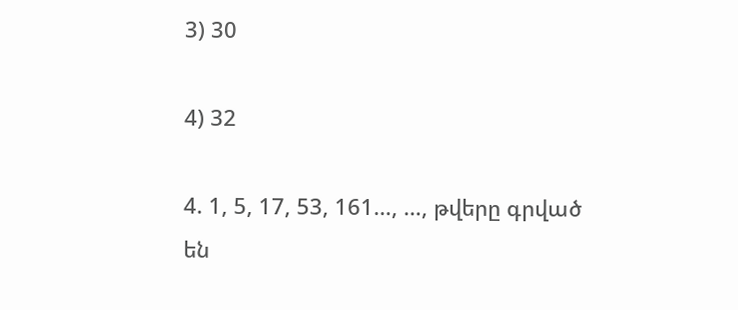3) 30

4) 32

4. 1, 5, 17, 53, 161…, …, թվերը գրված են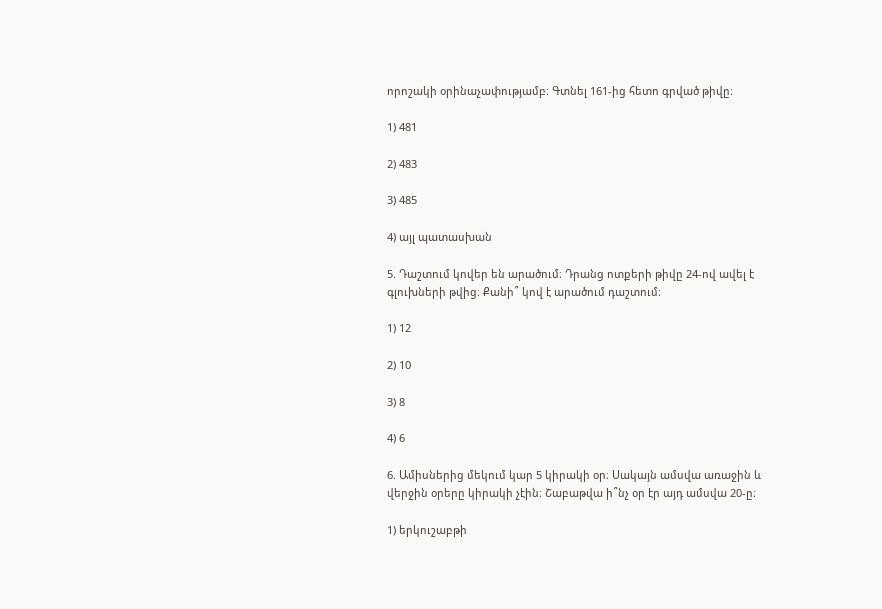որոշակի օրինաչափությամբ։ Գտնել 161-ից հետո գրված թիվը։

1) 481

2) 483

3) 485

4) այլ պատասխան

5. Դաշտում կովեր են արածում։ Դրանց ոտքերի թիվը 24-ով ավել է գլուխների թվից։ Քանի՞ կով է արածում դաշտում։

1) 12

2) 10

3) 8

4) 6

6. Ամիսներից մեկում կար 5 կիրակի օր։ Սակայն ամսվա առաջին և վերջին օրերը կիրակի չէին։ Շաբաթվա ի՞նչ օր էր այդ ամսվա 20-ը։

1) երկուշաբթի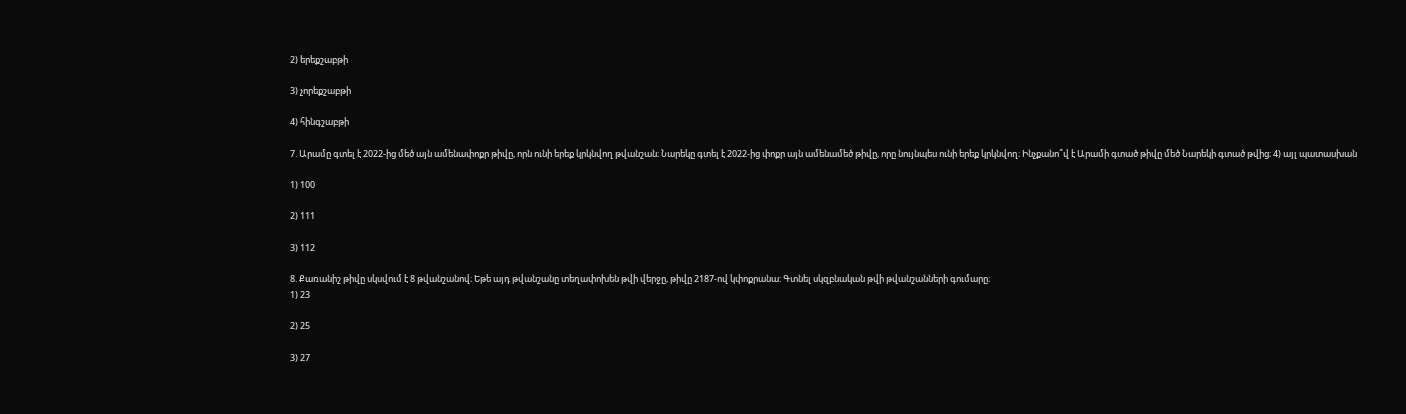2) երեքշաբթի

3) չորեքշաբթի

4) հինգշաբթի

7. Արամը գտել է 2022-ից մեծ այն ամենափոքր թիվը, որն ունի երեք կրկնվող թվանշան։ Նարեկը գտել է 2022-ից փոքր այն ամենամեծ թիվը, որը նույնպես ունի երեք կրկնվող։ Ինչքանո՞վ է Արամի գտած թիվը մեծ Նարեկի գտած թվից։ 4) այլ պատասխան

1) 100

2) 111

3) 112

8. Քառանիշ թիվը սկսվում է 8 թվանշանով։ Եթե այդ թվանշանը տեղափոխեն թվի վերջը, թիվը 2187-ով կփոքրանա: Գտնել սկզբնական թվի թվանշանների գումարը։
1) 23

2) 25

3) 27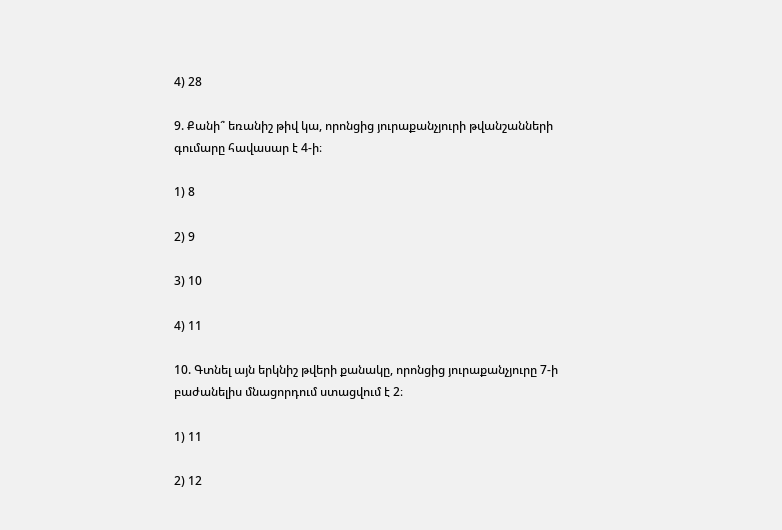4) 28

9. Քանի՞ եռանիշ թիվ կա, որոնցից յուրաքանչյուրի թվանշանների գումարը հավասար է 4-ի։

1) 8

2) 9

3) 10

4) 11

10. Գտնել այն երկնիշ թվերի քանակը, որոնցից յուրաքանչյուրը 7-ի բաժանելիս մնացորդում ստացվում է 2։

1) 11

2) 12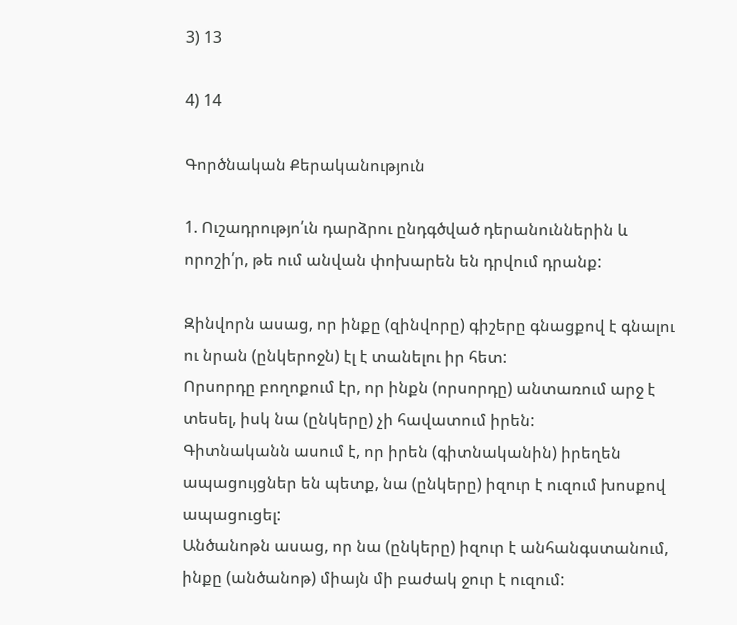3) 13

4) 14

Գործնական Քերականություն

1. Ուշադրությո՛ւն դարձրու ընդգծված դերանուններին և որոշի՛ր, թե ում անվան փոխարեն են դրվում դրանք:

Զինվորն ասաց, որ ինքը (զինվորը) գիշերը գնացքով է գնալու ու նրան (ընկերոջն) էլ է տանելու իր հետ:
Որսորդը բողոքում էր, որ ինքն (որսորդը) անտառում արջ է տեսել, իսկ նա (ընկերը) չի հավատում իրեն:
Գիտնականն ասում է, որ իրեն (գիտնականին) իրեղեն ապացույցներ են պետք, նա (ընկերը) իզուր է ուզում խոսքով ապացուցել:
Անծանոթն ասաց, որ նա (ընկերը) իզուր է անհանգստանում, ինքը (անծանոթ) միայն մի բաժակ ջուր է ուզում: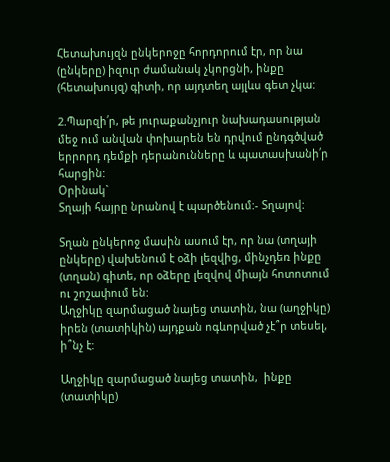Հետախույզն ընկերոջը հորդորում էր, որ նա (ընկերը) իզուր ժամանակ չկորցնի, ինքը (հետախույզ) գիտի, որ այդտեղ այլևս գետ չկա:

2.Պարզի՛ր, թե յուրաքանչյուր նախադասության մեջ ում անվան փոխարեն են դրվում ընդգծված երրորդ դեմքի դերանունները և պատասխանի՛ր հարցին:
Օրինակ`
Տղայի հայրը նրանով է պարծենում:- Տղայով:

Տղան ընկերոջ մասին ասում էր, որ նա (տղայի ընկերը) վախենում է օձի լեզվից, մինչդեռ ինքը (տղան) գիտե, որ օձերը լեզվով միայն հոտոտում ու շոշափում են:
Աղջիկը զարմացած նայեց տատին, նա (աղջիկը) իրեն (տատիկին) այդքան ոգևորված չէ՞ր տեսել, ի՞նչ է:

Աղջիկը զարմացած նայեց տատին,  ինքը (տատիկը)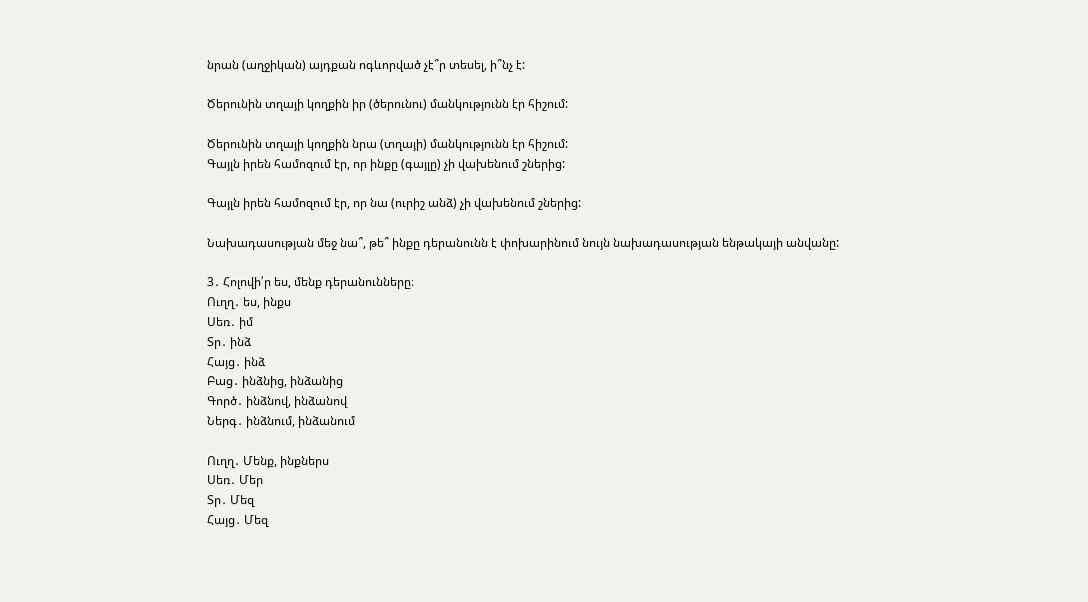նրան (աղջիկան) այդքան ոգևորված չէ՞ր տեսել, ի՞նչ է:

Ծերունին տղայի կողքին իր (ծերունու) մանկությունն էր հիշում:

Ծերունին տղայի կողքին նրա (տղայի) մանկությունն էր հիշում:
Գայլն իրեն համոզում էր, որ ինքը (գայլը) չի վախենում շներից:

Գայլն իրեն համոզում էր, որ նա (ուրիշ անձ) չի վախենում շներից:

Նախադասության մեջ նա՞, թե՞ ինքը դերանունն է փոխարինում նույն նախադասության ենթակայի անվանը:

3․ Հոլովի՛ր ես, մենք դերանունները։
Ուղղ․ ես, ինքս
Սեռ․ իմ
Տր․ ինձ
Հայց․ ինձ
Բաց․ ինձնից, ինձանից
Գործ․ ինձնով, ինձանով
Ներգ․ ինձնում, ինձանում

Ուղղ․ Մենք, ինքներս
Սեռ․ Մեր
Տր․ Մեզ
Հայց․ Մեզ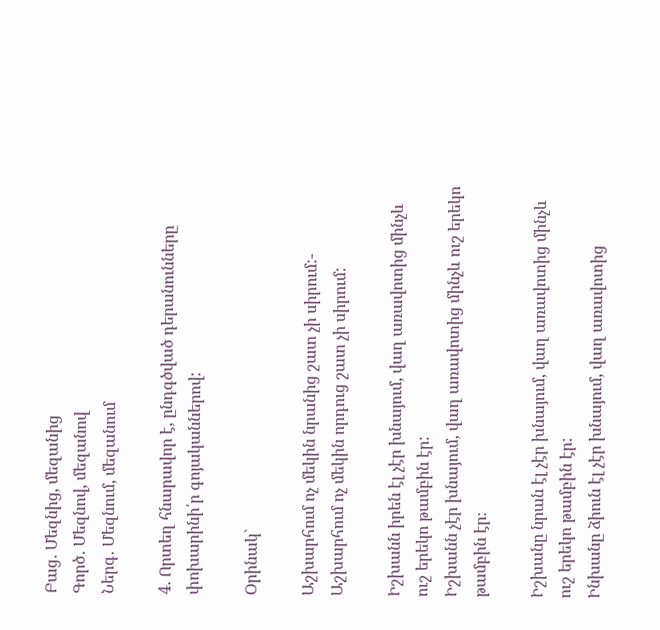Բաց․ Մեզնից, մեզանից
Գործ․ Մեզնով, մեզանով
Ներգ․ Մեզնում, մեզանում

4. Որտեղ հնարավոր է, ընդգծված դերանունները փոխարինի՛ր գոյականներով:

Օրինակ`

Աշխարհում ոչ մեկին նրանից շատ չի սիրում:- Աշխարհում ոչ մեկին որդուց շատ չի սիրում:

Իշխանն իրեն էլ չէր խնայում, վաղ առավոտից մինչև ուշ երեկո թամբին էր:
Իշխանն չէր խնայում, վաղ առավոտից մինչև ուշ երեկո թամբին էր։

Իշխանը նրան էլ չէր խնայում, վաղ առավոտից մինչև ուշ երեկո թամբին էր:
Ինխանը ձիուն էլ չէր խնայում, վաղ առավոտից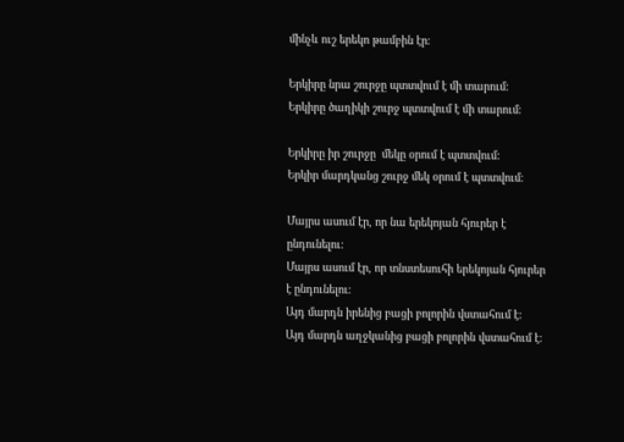մինչև ուշ երեկո թամբին էր։

Երկիրը նրա շուրջը պտտվում է մի տարում:
Երկիրը ծաղիկի շուրջ պտտվում է մի տարում։

Երկիրը իր շուրջը  մեկը օրում է պտտվում:
Երկիր մարդկանց շուրջ մեկ օրում է պտտվում։

Մայրս ասում էր, որ նա երեկոյան հյուրեր է ընդունելու:
Մայրս ասում էր, որ տնստեսուհի երեկոյան հյուրեր է ընդունելու։
Այդ մարդն իրենից բացի բոլորին վստահում է:
Այդ մարդն աղջկանից բացի բոլորին վստահում է։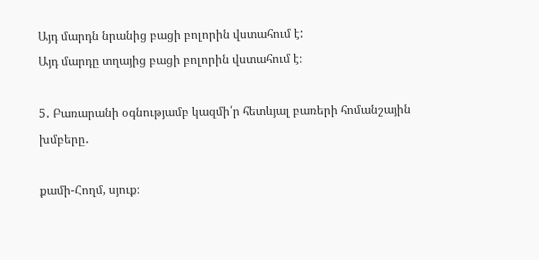Այդ մարդն նրանից բացի բոլորին վստահում է:
Այդ մարդը տղայից բացի բոլորին վստահում է։

5․ Բառարանի օգնությամբ կազմի՛ր հետևյալ բառերի հոմանշային խմբերը․

քամի-Հողմ, սյուք։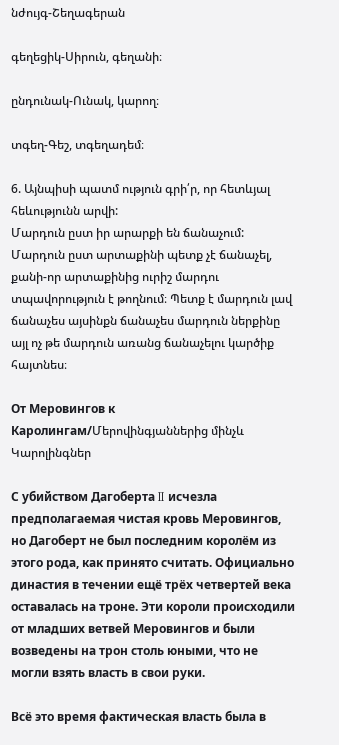նժույգ-Շեղագերան

գեղեցիկ-Սիրուն, գեղանի։

ընդունակ-Ունակ, կարող։

տգեղ-Գեշ, տգեղադեմ։

6. Այնպիսի պատմ ություն գրի՛ր, որ հետևյալ հեևությունն արվի:
Մարդուն ըստ իր արարքի են ճանաչում:
Մարդուն ըստ արտաքինի պետք չէ ճանաչել, քանի-որ արտաքինից ուրիշ մարդու տպավորություն է թողնում։ Պետք է մարդուն լավ ճանաչես այսինքն ճանաչես մարդուն ներքինը այլ ոչ թե մարդուն առանց ճանաչելու կարծիք հայտնես։

От Меровингов к Каролингам/Մերովինգյաններից մինչև Կարոլինգներ

С убийством Дагоберта II исчезла предполагаемая чистая кровь Меровингов, но Дагоберт не был последним королём из этого рода, как принято считать. Официально династия в течении ещё трёх четвертей века оставалась на троне. Эти короли происходили от младших ветвей Меровингов и были возведены на трон столь юными, что не могли взять власть в свои руки.

Всё это время фактическая власть была в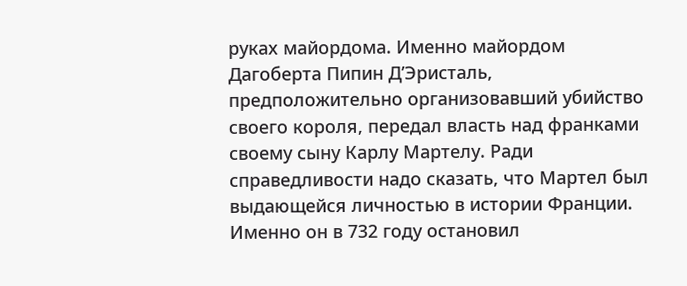руках майордома. Именно майордом Дагоберта Пипин Д’Эристаль, предположительно организовавший убийство своего короля, передал власть над франками своему сыну Карлу Мартелу. Ради справедливости надо сказать, что Мартел был выдающейся личностью в истории Франции. Именно он в 732 году остановил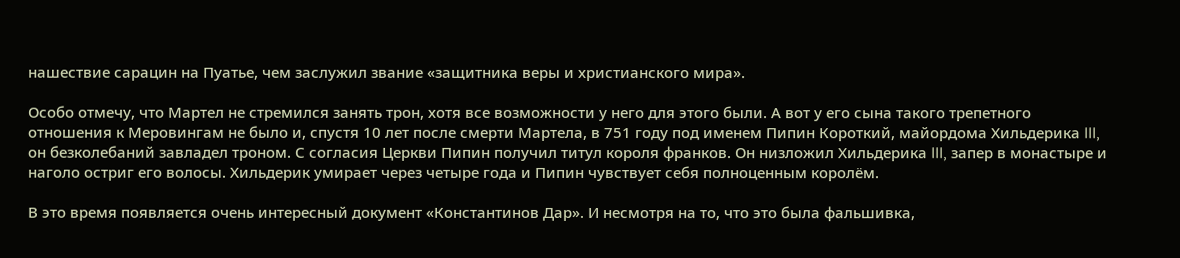нашествие сарацин на Пуатье, чем заслужил звание «защитника веры и христианского мира».

Особо отмечу, что Мартел не стремился занять трон, хотя все возможности у него для этого были. А вот у его сына такого трепетного отношения к Меровингам не было и, спустя 10 лет после смерти Мартела, в 751 году под именем Пипин Короткий, майордома Хильдерика III, он безколебаний завладел троном. С согласия Церкви Пипин получил титул короля франков. Он низложил Хильдерика III, запер в монастыре и наголо остриг его волосы. Хильдерик умирает через четыре года и Пипин чувствует себя полноценным королём.

В это время появляется очень интересный документ «Константинов Дар». И несмотря на то, что это была фальшивка,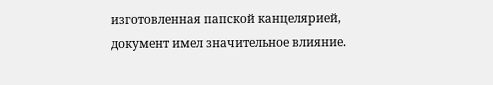изготовленная папской канцелярией, документ имел значительное влияние.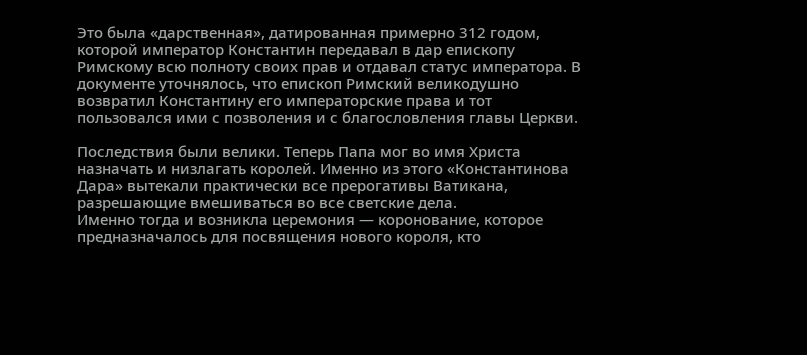Это была «дарственная», датированная примерно 312 годом, которой император Константин передавал в дар епископу Римскому всю полноту своих прав и отдавал статус императора. В документе уточнялось, что епископ Римский великодушно возвратил Константину его императорские права и тот пользовался ими с позволения и с благословления главы Церкви.

Последствия были велики. Теперь Папа мог во имя Христа назначать и низлагать королей. Именно из этого «Константинова Дара» вытекали практически все прерогативы Ватикана, разрешающие вмешиваться во все светские дела.
Именно тогда и возникла церемония — коронование, которое предназначалось для посвящения нового короля, кто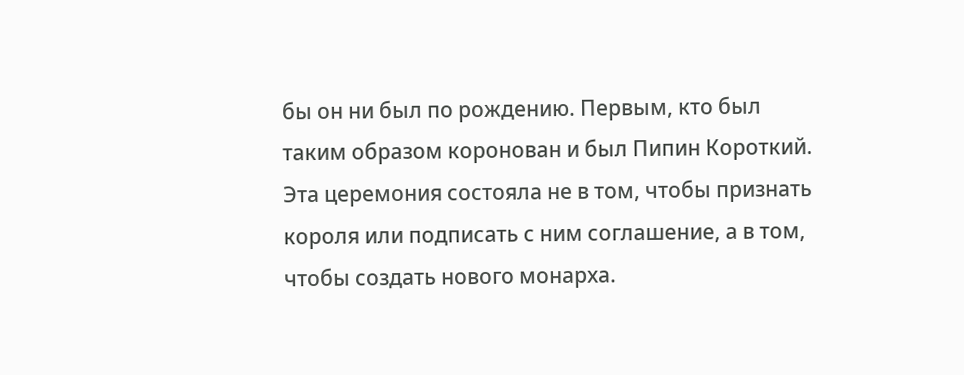бы он ни был по рождению. Первым, кто был таким образом коронован и был Пипин Короткий. Эта церемония состояла не в том, чтобы признать короля или подписать с ним соглашение, а в том, чтобы создать нового монарха.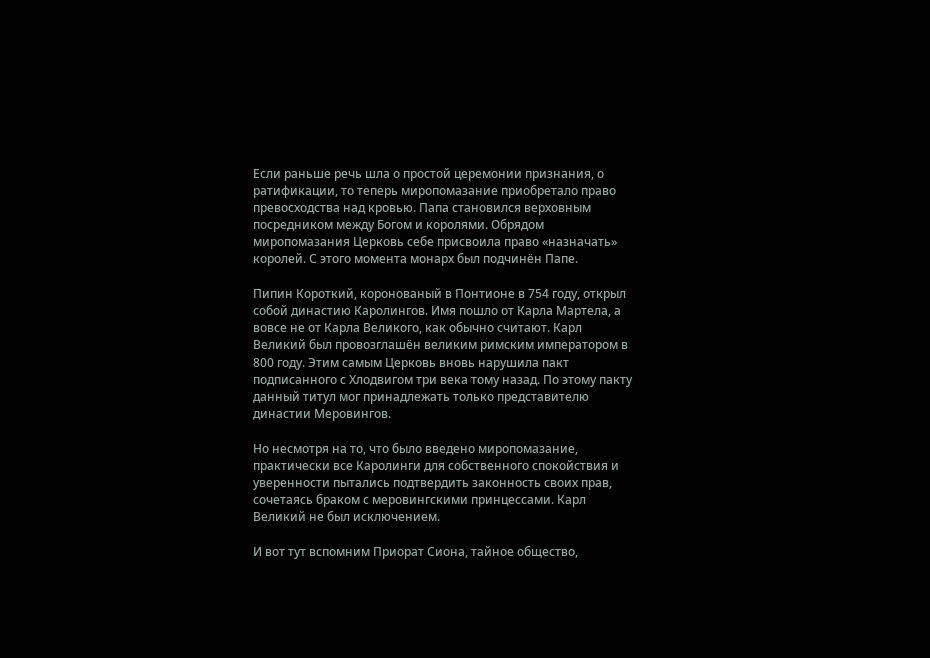Если раньше речь шла о простой церемонии признания, о ратификации, то теперь миропомазание приобретало право превосходства над кровью. Папа становился верховным посредником между Богом и королями. Обрядом миропомазания Церковь себе присвоила право «назначать» королей. С этого момента монарх был подчинён Папе.

Пипин Короткий, коронованый в Понтионе в 754 году, открыл собой династию Каролингов. Имя пошло от Карла Мартела, а вовсе не от Карла Великого, как обычно считают. Карл Великий был провозглашён великим римским императором в 800 году. Этим самым Церковь вновь нарушила пакт подписанного с Хлодвигом три века тому назад. По этому пакту данный титул мог принадлежать только представителю династии Меровингов.

Но несмотря на то, что было введено миропомазание, практически все Каролинги для собственного спокойствия и уверенности пытались подтвердить законность своих прав, сочетаясь браком с меровингскими принцессами. Карл Великий не был исключением.

И вот тут вспомним Приорат Сиона, тайное общество,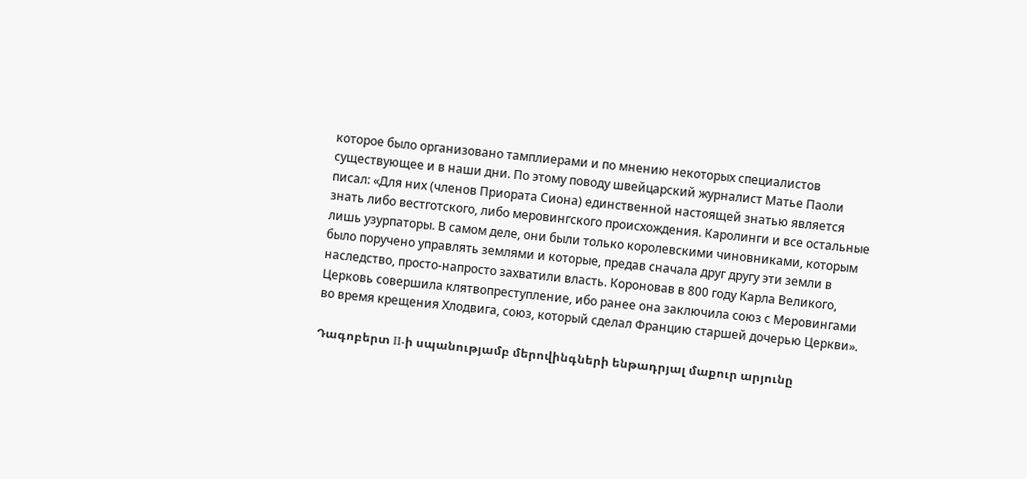которое было организовано тамплиерами и по мнению некоторых специалистов существующее и в наши дни. По этому поводу швейцарский журналист Матье Паоли писал: «Для них (членов Приората Сиона) единственной настоящей знатью является знать либо вестготского, либо меровингского происхождения. Каролинги и все остальные лишь узурпаторы. В самом деле, они были только королевскими чиновниками, которым было поручено управлять землями и которые, предав сначала друг другу эти земли в наследство, просто-напросто захватили власть. Короновав в 800 году Карла Великого, Церковь совершила клятвопреступление, ибо ранее она заключила союз с Меровингами во время крещения Хлодвига, союз, который сделал Францию старшей дочерью Церкви».

Դագոբերտ II-ի սպանությամբ մերովինգների ենթադրյալ մաքուր արյունը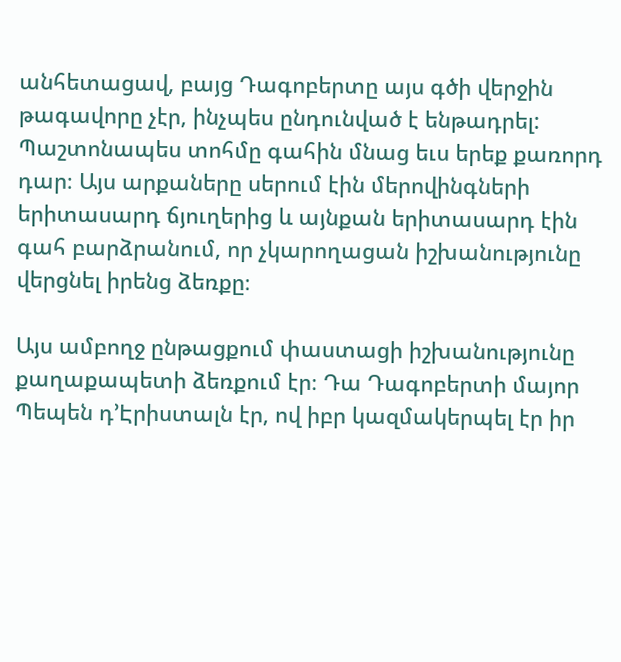անհետացավ, բայց Դագոբերտը այս գծի վերջին թագավորը չէր, ինչպես ընդունված է ենթադրել: Պաշտոնապես տոհմը գահին մնաց եւս երեք քառորդ դար։ Այս արքաները սերում էին մերովինգների երիտասարդ ճյուղերից և այնքան երիտասարդ էին գահ բարձրանում, որ չկարողացան իշխանությունը վերցնել իրենց ձեռքը։

Այս ամբողջ ընթացքում փաստացի իշխանությունը քաղաքապետի ձեռքում էր։ Դա Դագոբերտի մայոր Պեպեն դ’Էրիստալն էր, ով իբր կազմակերպել էր իր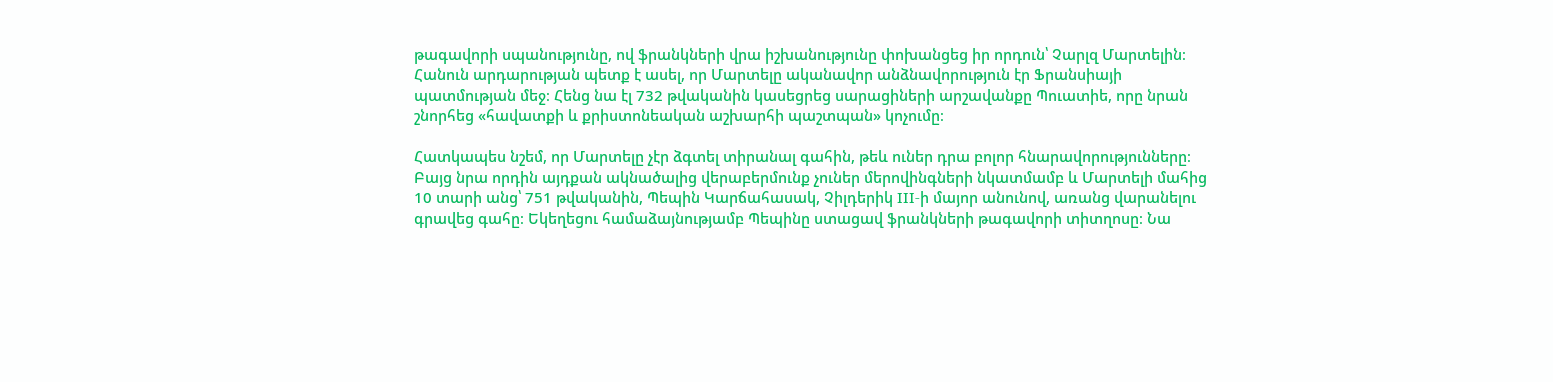թագավորի սպանությունը, ով ֆրանկների վրա իշխանությունը փոխանցեց իր որդուն՝ Չարլզ Մարտելին։ Հանուն արդարության պետք է ասել, որ Մարտելը ականավոր անձնավորություն էր Ֆրանսիայի պատմության մեջ։ Հենց նա էլ 732 թվականին կասեցրեց սարացիների արշավանքը Պուատիե, որը նրան շնորհեց «հավատքի և քրիստոնեական աշխարհի պաշտպան» կոչումը։

Հատկապես նշեմ, որ Մարտելը չէր ձգտել տիրանալ գահին, թեև ուներ դրա բոլոր հնարավորությունները։ Բայց նրա որդին այդքան ակնածալից վերաբերմունք չուներ մերովինգների նկատմամբ և Մարտելի մահից 10 տարի անց՝ 751 թվականին, Պեպին Կարճահասակ, Չիլդերիկ III-ի մայոր անունով, առանց վարանելու գրավեց գահը։ Եկեղեցու համաձայնությամբ Պեպինը ստացավ ֆրանկների թագավորի տիտղոսը։ Նա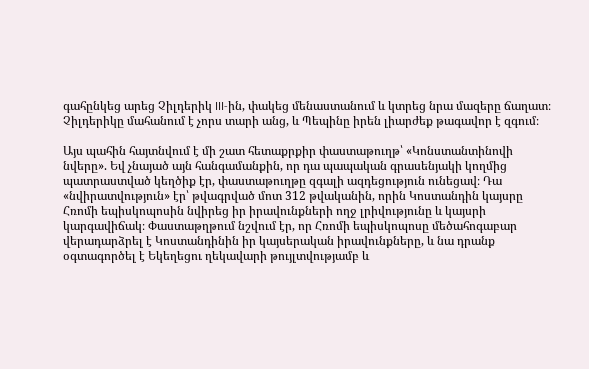գահընկեց արեց Չիլդերիկ III-ին, փակեց մենաստանում և կտրեց նրա մազերը ճաղատ։ Չիլդերիկը մահանում է չորս տարի անց, և Պեպինը իրեն լիարժեք թագավոր է զգում։

Այս պահին հայտնվում է մի շատ հետաքրքիր փաստաթուղթ՝ «Կոնստանտինովի նվերը». Եվ չնայած այն հանգամանքին, որ դա պապական գրասենյակի կողմից պատրաստված կեղծիք էր, փաստաթուղթը զգալի ազդեցություն ունեցավ։ Դա «նվիրատվություն» էր՝ թվագրված մոտ 312 թվականին, որին Կոստանդին կայսրը Հռոմի եպիսկոպոսին նվիրեց իր իրավունքների ողջ լրիվությունը և կայսրի կարգավիճակ։ Փաստաթղթում նշվում էր, որ Հռոմի եպիսկոպոսը մեծահոգաբար վերադարձրել է Կոստանդինին իր կայսերական իրավունքները, և նա դրանք օգտագործել է Եկեղեցու ղեկավարի թույլտվությամբ և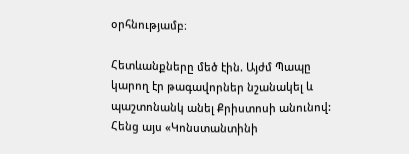օրհնությամբ։

Հետևանքները մեծ էին. Այժմ Պապը կարող էր թագավորներ նշանակել և պաշտոնանկ անել Քրիստոսի անունով: Հենց այս «Կոնստանտինի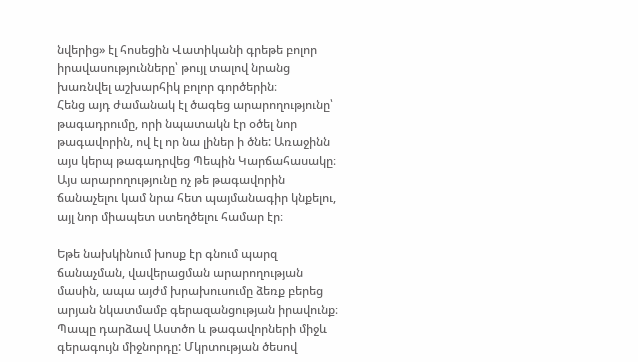նվերից» էլ հոսեցին Վատիկանի գրեթե բոլոր իրավասությունները՝ թույլ տալով նրանց խառնվել աշխարհիկ բոլոր գործերին։
Հենց այդ ժամանակ էլ ծագեց արարողությունը՝ թագադրումը, որի նպատակն էր օծել նոր թագավորին, ով էլ որ նա լիներ ի ծնե: Առաջինն այս կերպ թագադրվեց Պեպին Կարճահասակը։ Այս արարողությունը ոչ թե թագավորին ճանաչելու կամ նրա հետ պայմանագիր կնքելու, այլ նոր միապետ ստեղծելու համար էր։

Եթե նախկինում խոսք էր գնում պարզ ճանաչման, վավերացման արարողության մասին, ապա այժմ խրախուսումը ձեռք բերեց արյան նկատմամբ գերազանցության իրավունք։ Պապը դարձավ Աստծո և թագավորների միջև գերագույն միջնորդը: Մկրտության ծեսով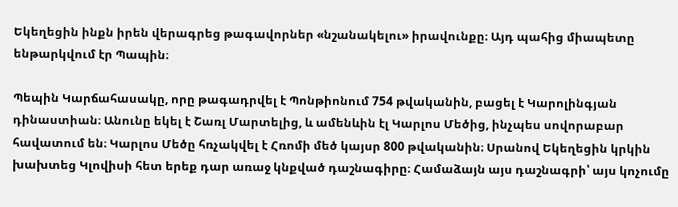Եկեղեցին ինքն իրեն վերագրեց թագավորներ «նշանակելու» իրավունքը։ Այդ պահից միապետը ենթարկվում էր Պապին։

Պեպին Կարճահասակը, որը թագադրվել է Պոնթիոնում 754 թվականին, բացել է Կարոլինգյան դինաստիան։ Անունը եկել է Շառլ Մարտելից, և ամենևին էլ Կարլոս Մեծից, ինչպես սովորաբար հավատում են։ Կարլոս Մեծը հռչակվել է Հռոմի մեծ կայսր 800 թվականին։ Սրանով Եկեղեցին կրկին խախտեց Կլովիսի հետ երեք դար առաջ կնքված դաշնագիրը։ Համաձայն այս դաշնագրի՝ այս կոչումը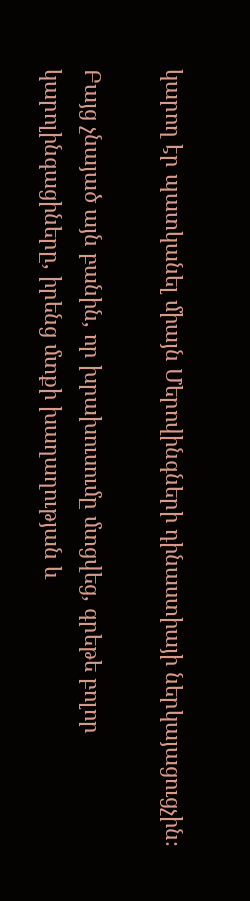կարող էր պատկանել միայն Մերովինգների դինաստիայի ներկայացուցչին։

Բայց չնայած այն բանին, որ խրախուսումը մտցվեց, գրեթե բոլոր կարոլինգացիները, իրենց մտքի խաղաղության և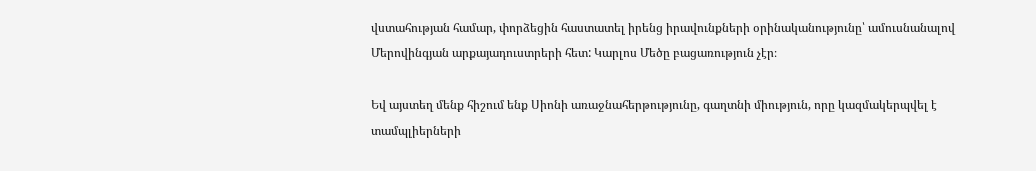վստահության համար, փորձեցին հաստատել իրենց իրավունքների օրինականությունը՝ ամուսնանալով Մերովինգյան արքայադուստրերի հետ: Կարլոս Մեծը բացառություն չէր։

Եվ այստեղ մենք հիշում ենք Սիոնի առաջնահերթությունը, գաղտնի միություն, որը կազմակերպվել է տամպլիերների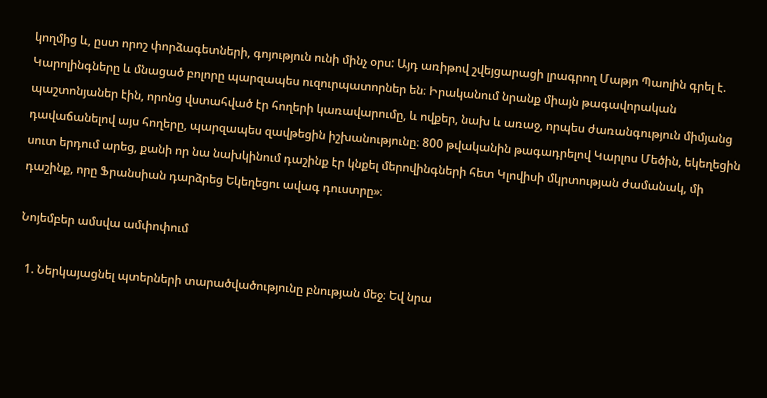կողմից և, ըստ որոշ փորձագետների, գոյություն ունի մինչ օրս: Այդ առիթով շվեյցարացի լրագրող Մաթյո Պաոլին գրել է. Կարոլինգները և մնացած բոլորը պարզապես ուզուրպատորներ են։ Իրականում նրանք միայն թագավորական պաշտոնյաներ էին, որոնց վստահված էր հողերի կառավարումը, և ովքեր, նախ և առաջ, որպես ժառանգություն միմյանց դավաճանելով այս հողերը, պարզապես զավթեցին իշխանությունը։ 800 թվականին թագադրելով Կարլոս Մեծին, եկեղեցին սուտ երդում արեց, քանի որ նա նախկինում դաշինք էր կնքել մերովինգների հետ Կլովիսի մկրտության ժամանակ, մի դաշինք, որը Ֆրանսիան դարձրեց Եկեղեցու ավագ դուստրը»։

Նոյեմբեր ամսվա ամփոփում

  1. Ներկայացնել պտերների տարածվածությունը բնության մեջ։ Եվ նրա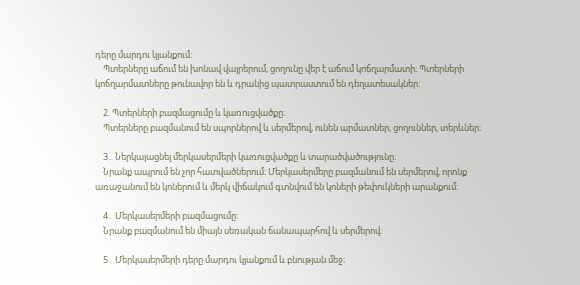դերը մարդու կյանքում։
    Պտերները աճում են խոնավ վայրերում, ցողունը վեր է աճում կոճղարմատի։ Պտերների կոճղարմատները թունավոր են և դրանից պատրաստում են դեղատեսակներ։

    2. Պտերների բազմացումը և կառուցվածքը։
    Պտերները բազմանում են սպորներով և սերմերով, ունեն արմատներ, ցողուններ, տերևներ։

    3․ Ներկայացնել մերկասերմերի կառուցվածքը և տարածվածությունը։
    Նրանք ապրում են չոր հատվածներում։ Մերկասերմերը բազմանում են սերմերով, որոնք առաջանում են կոներում և մերկ վիճակում գտնվում են կոների թեփուկների արանքում։

    4․ Մերկասերմերի բազմացումը։
    Նրանք բազմանում են միայն սեռական ճանապարհով և սերմերով։

    5․ Մերկասերմերի դերը մարդու կյանքում և բնության մեջ։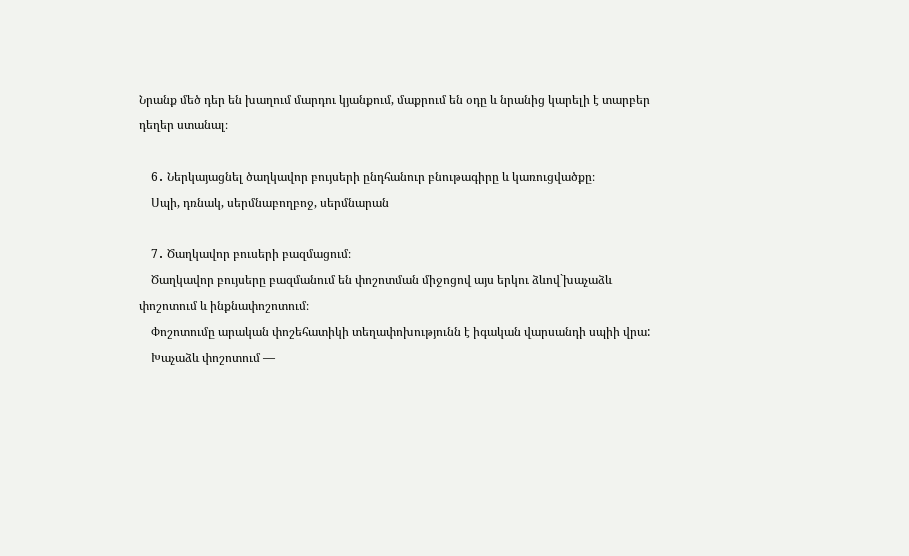Նրանք մեծ դեր են խաղում մարդու կյանքում, մաքրում են օդը և նրանից կարելի է տարբեր դեղեր ստանալ։

    6․ Ներկայացնել ծաղկավոր բույսերի ընդհանուր բնութագիրը և կառուցվածքը։
    Սպի, դռնակ, սերմնաբողբոջ, սերմնարան

    7․ Ծաղկավոր բուսերի բազմացում։
    Ծաղկավոր բույսերը բազմանում են փոշոտման միջոցով այս երկու ձևով`խաչաձև փոշոտում և ինքնափոշոտում։
    Փոշոտումը արական փոշեհատիկի տեղափոխությունն է իգական վարսանդի սպիի վրա:
    Խաչաձև փոշոտում —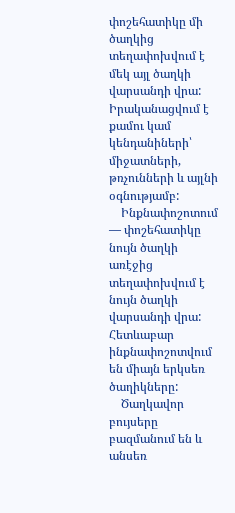փոշեհատիկը մի ծաղկից տեղափոխվում է մեկ այլ ծաղկի վարսանդի վրա: Իրականացվում է քամու կամ կենդանիների՝ միջատների, թռչունների և այլնի օգնությամբ:
    Ինքնափոշոտում — փոշեհատիկը նույն ծաղկի առէջից տեղափոխվում է նույն ծաղկի վարսանդի վրա: Հետևաբար ինքնափոշոտվում են միայն երկսեռ ծաղիկները:
    Ծաղկավոր բույսերը բազմանում են և անսեռ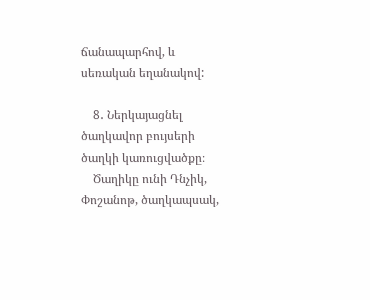ճանապարհով, և սեռական եղանակով:

    8․ Ներկայացնել ծաղկավոր բույսերի ծաղկի կառուցվածքը։
    Ծաղիկը ունի Դնչիկ, Փոշանոթ, ծաղկապսակ,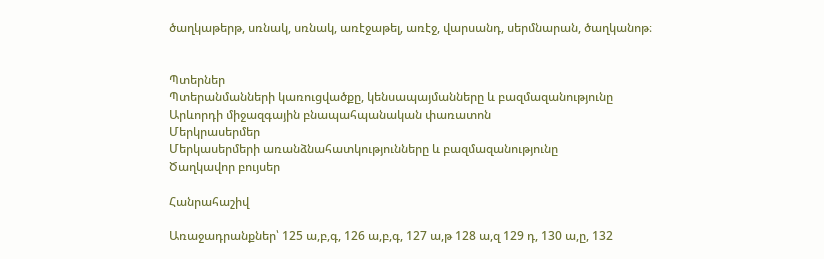ծաղկաթերթ, սռնակ, սռնակ, առէջաթել, առէջ, վարսանդ, սերմնարան, ծաղկանոթ։


Պտերներ
Պտերանմանների կառուցվածքը, կենսապայմանները և բազմազանությունը
Արևորդի միջազգային բնապահպանական փառատոն
Մերկրասերմեր
Մերկասերմերի առանձնահատկությունները և բազմազանությունը
Ծաղկավոր բույսեր

Հանրահաշիվ

Առաջադրանքներ՝ 125 ա,բ,գ, 126 ա,բ,գ, 127 ա,թ 128 ա,զ 129 դ, 130 ա,ը, 132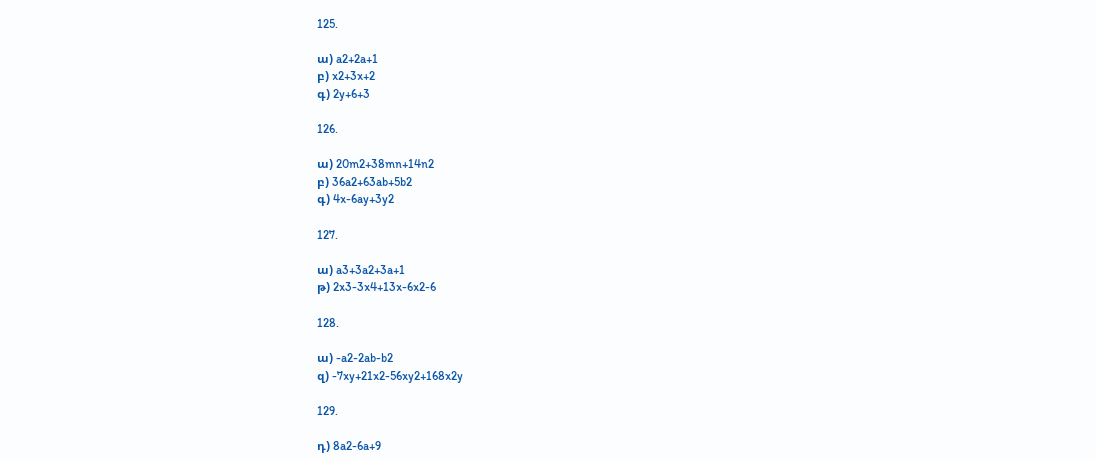125.

ա) a2+2a+1
բ) x2+3x+2
գ) 2y+6+3

126.

ա) 20m2+38mn+14n2
բ) 36a2+63ab+5b2
գ) 4x-6ay+3y2

127.

ա) a3+3a2+3a+1
թ) 2x3-3x4+13x-6x2-6

128.

ա) -a2-2ab-b2
զ) -7xy+21x2-56xy2+168x2y

129.

դ) 8a2-6a+9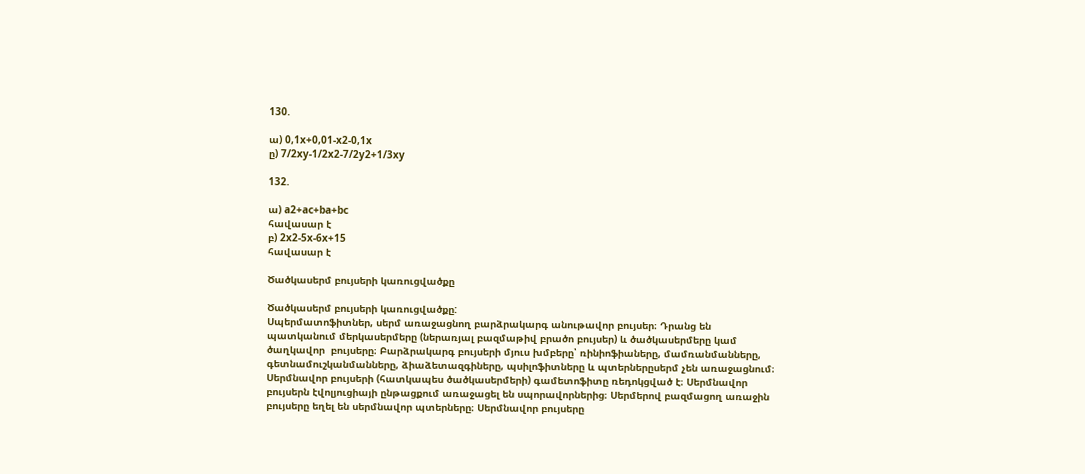130.

ա) 0,1x+0,01-x2-0,1x
ը) 7/2xy-1/2x2-7/2y2+1/3xy

132.

ա) a2+ac+ba+bc
հավասար է
բ) 2x2-5x-6x+15
հավասար է

Ծածկասերմ բույսերի կառուցվածքը

Ծածկասերմ բույսերի կառուցվածքը:
Սպերմատոֆիտներ, սերմ առաջացնող բարձրակարգ անութավոր բույսեր։ Դրանց են պատկանում մերկասերմերը (ներառյալ բազմաթիվ բրածո բույսեր) և ծածկասերմերը կամ ծաղկավոր  բույսերը։ Բարձրակարգ բույսերի մյուս խմբերը՝ ռինիոֆիաները, մամռանմանները, գետնամուշկանմանները, ձիաձետազգիները, պսիլոֆիտները և պտերներըսերմ չեն առաջացնում։ Սերմնավոր բույսերի (հատկապես ծածկասերմերի) գամետոֆիտը ռեդոկցված է։ Սերմնավոր բույսերն էվոլյուցիայի ընթացքում առաջացել են սպորավորներից։ Սերմերով բազմացող առաջին բույսերը եղել են սերմնավոր պտերները։ Սերմնավոր բույսերը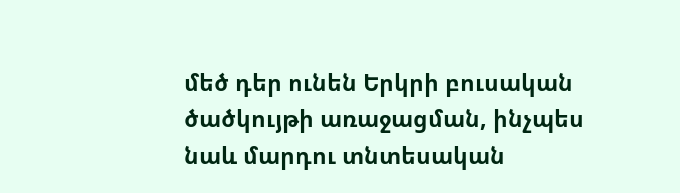մեծ դեր ունեն Երկրի բուսական ծածկույթի առաջացման, ինչպես նաև մարդու տնտեսական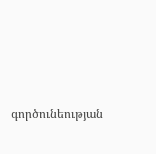գործունեության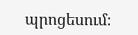պրոցեսում։